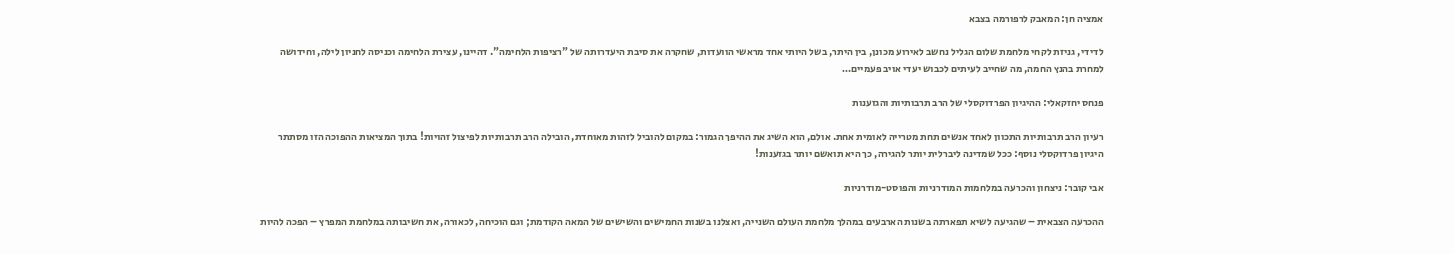אמציה חן: המאבק לרפורמה בצבא

לדידי, גניזת לקחי מלחמת שלום הגליל נחשב לאירוע מכונן, בין היתר, בשל היותי אחד מראשי הוועדות, שחקרה את סיבת היעדרותה של "רציפות הלחימה". דהיינו, עצירת הלחימה וכניסה לחניון לילה, וחידושה למחרת בהנץ החמה, מה שחייב לעיתים לכבוש יעדי אויב פעמיים…

פנחס יחזקאלי: ההיגיון הפרדוקסלי של הרב תרבותיות והגזענות

רעיון הרב תרבותיות התכוון לאחד אנשים תחת מטרייה לאומית אחת. אולם, הוא השיג את ההיפך הגמור: במקום להוביל לזהות מאוחדת, הובילה הרב תרבותיות לפיצול זהויות! בתוך המציאות ההפוכה הזו מסתתר היגיון פרדוקסלי נוסף: ככל שמדינה ליברלית יותר להגירה, כך היא תואשם יותר בגזענות!

אבי קובר: ניצחון והכרעה במלחמות המודרניות והפוסט-מודרניות

ההכרעה הצבאית – שהגיעה לשיא תפארתה בשנות הארבעים במהלך מלחמת העולם השנייה, ואצלנו בשנות החמישים והשישים של המאה הקודמת; וגם הוכיחה, לכאורה, את חשיבותה במלחמת המפרץ – הפכה להיות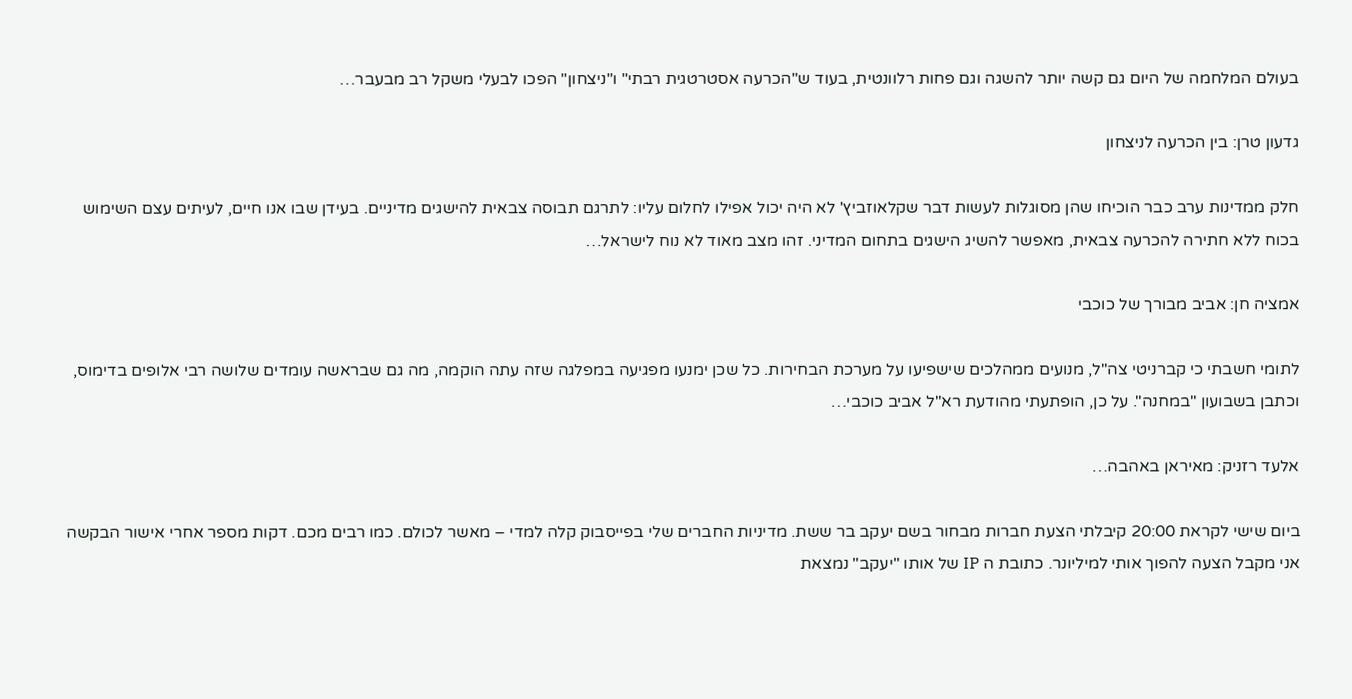בעולם המלחמה של היום גם קשה יותר להשגה וגם פחות רלוונטית, בעוד ש"הכרעה אסטרטגית רבתי" ו"ניצחון" הפכו לבעלי משקל רב מבעבר…

גדעון טרן: בין הכרעה לניצחון

חלק ממדינות ערב כבר הוכיחו שהן מסוגלות לעשות דבר שקלאוזביץ' לא היה יכול אפילו לחלום עליו: לתרגם תבוסה צבאית להישגים מדיניים. בעידן שבו אנו חיים, לעיתים עצם השימוש בכוח ללא חתירה להכרעה צבאית, מאפשר להשיג הישגים בתחום המדיני. זהו מצב מאוד לא נוח לישראל…

אמציה חן: אביב מבורך של כוכבי

לתומי חשבתי כי קברניטי צה"ל, מנועים ממהלכים שישפיעו על מערכת הבחירות. כל שכן ימנעו מפגיעה במפלגה שזה עתה הוקמה, מה גם שבראשה עומדים שלושה רבי אלופים בדימוס, וכתבן בשבועון "במחנה". על כן, הופתעתי מהודעת רא"ל אביב כוכבי…

אלעד רזניק: מאיראן באהבה…

ביום שישי לקראת 20:00 קיבלתי הצעת חברות מבחור בשם יעקב בר ששת. מדיניות החברים שלי בפייסבוק קלה למדי – מאשר לכולם. כמו רבים מכם. דקות מספר אחרי אישור הבקשה אני מקבל הצעה להפוך אותי למיליונר. כתובת ה IP של אותו "יעקב" נמצאת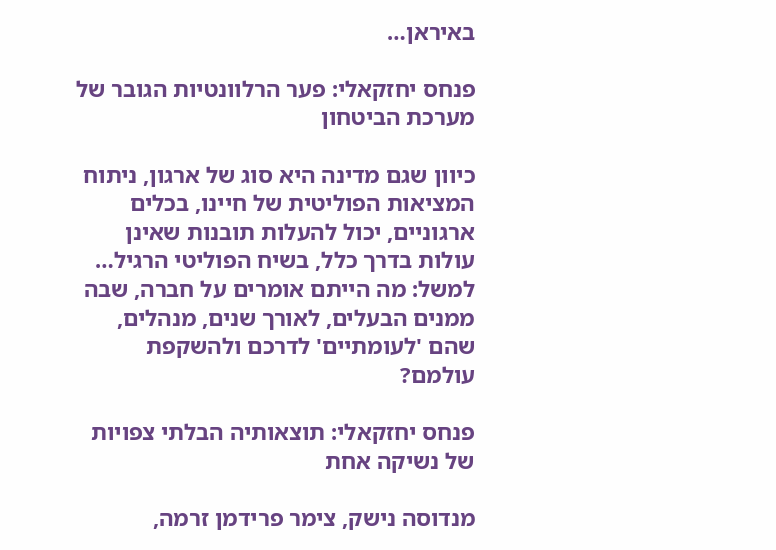באיראן…

פנחס יחזקאלי: פער הרלוונטיות הגובר של מערכת הביטחון

כיוון שגם מדינה היא סוג של ארגון, ניתוח המציאות הפוליטית של חיינו, בכלים ארגוניים, יכול להעלות תובנות שאינן עולות בדרך כלל, בשיח הפוליטי הרגיל… למשל: מה הייתם אומרים על חברה, שבה ממנים הבעלים, לאורך שנים, מנהלים, שהם 'לעומתיים' לדרכם ולהשקפת עולמם?

פנחס יחזקאלי: תוצאותיה הבלתי צפויות של נשיקה אחת

מנדוסה נישק, צימר פרידמן זרמה,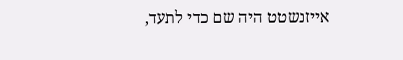אייזנשטט היה שם כדי לתעד,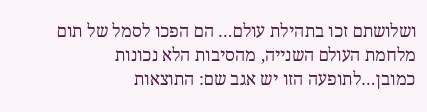ושלושתם זכו בתהילת עולם… הם הפכו לסמל של תום מלחמת העולם השנייה, מהסיבות הלא נכונות כמובן…לתופעה הזו יש אגב שם: התוצאות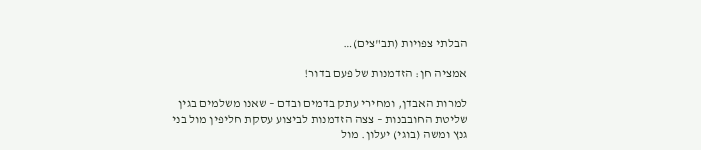הבלתי צפויות (תב"צים)…

אמציה חן: הזדמנות של פעם בדור!

למרות האבדן, ומחירי עתק בדמים ובדם – שאנו משלמים בגין שליטת החובבנות – צצה הזדמנות לביצוע עסקת חליפין מול בני גנץ ומשה (בוגי) יעלון. מול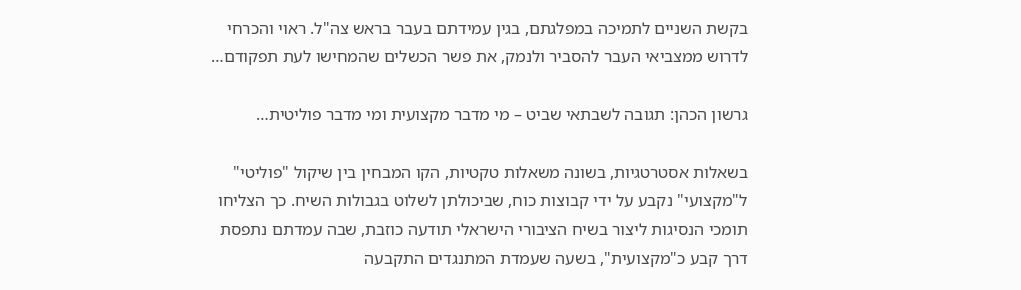בקשת השניים לתמיכה במפלגתם, בגין עמידתם בעבר בראש צה"ל. ראוי והכרחי לדרוש ממצביאי העבר להסביר ולנמק, את פשר הכשלים שהמחישו לעת תפקודם…

גרשון הכהן: תגובה לשבתאי שביט – מי מדבר מקצועית ומי מדבר פוליטית…

בשאלות אסטרטגיות, בשונה משאלות טקטיות, הקו המבחין בין שיקול "פוליטי" ל"מקצועי" נקבע על ידי קבוצות כוח, שביכולתן לשלוט בגבולות השיח. כך הצליחו תומכי הנסיגות ליצור בשיח הציבורי הישראלי תודעה כוזבת, שבה עמדתם נתפסת דרך קבע כ"מקצועית", בשעה שעמדת המתנגדים התקבעה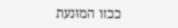ככזו המוּנעת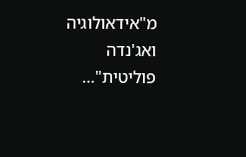מ"אידאולוגיה ואג'נדה פוליטית"…